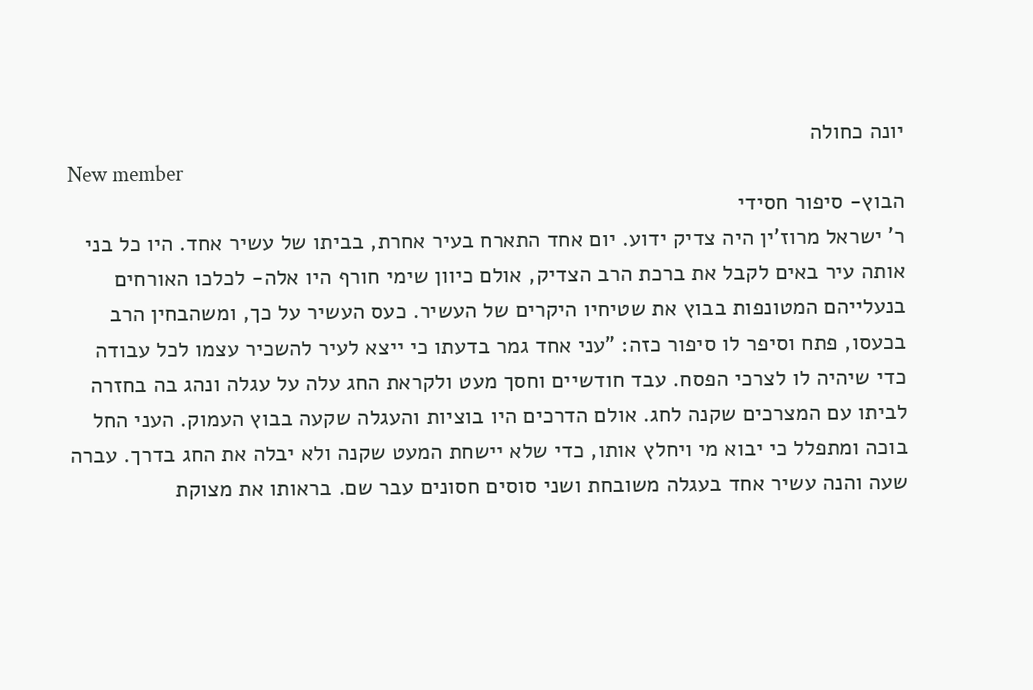יונה כחולה
New member
הבוץ- סיפור חסידי
ר' ישראל מרוז'ין היה צדיק ידוע. יום אחד התארח בעיר אחרת, בביתו של עשיר אחד. היו כל בני אותה עיר באים לקבל את ברכת הרב הצדיק, אולם כיוון שימי חורף היו אלה- לכלכו האורחים בנעלייהם המטונפות בבוץ את שטיחיו היקרים של העשיר. כעס העשיר על כך, ומשהבחין הרב בכעסו, פתח וסיפר לו סיפור כזה: "עני אחד גמר בדעתו כי ייצא לעיר להשכיר עצמו לכל עבודה כדי שיהיה לו לצרכי הפסח. עבד חודשיים וחסך מעט ולקראת החג עלה על עגלה ונהג בה בחזרה לביתו עם המצרכים שקנה לחג. אולם הדרכים היו בוציות והעגלה שקעה בבוץ העמוק. העני החל בוכה ומתפלל כי יבוא מי ויחלץ אותו, כדי שלא יישחת המעט שקנה ולא יבלה את החג בדרך. עברה שעה והנה עשיר אחד בעגלה משובחת ושני סוסים חסונים עבר שם. בראותו את מצוקת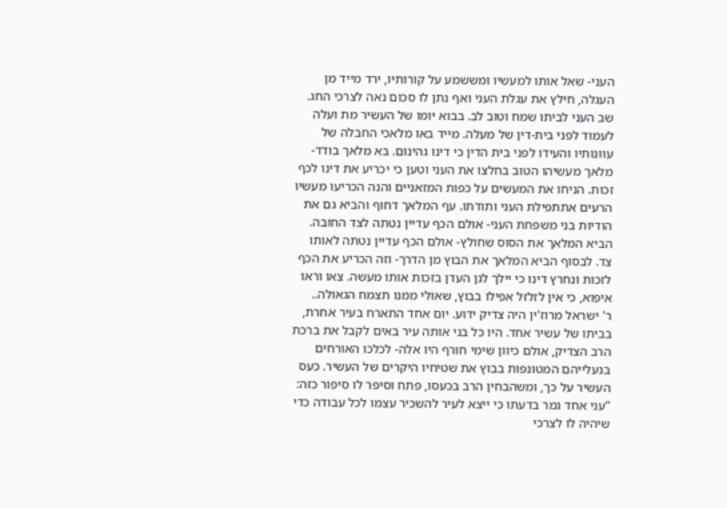העני- שאל אותו למעשיו ומששמע על קורותיו, ירד מייד מן העגלה, חילץ את עגלת העני ואף נתן לו סכום נאה לצרכי החג. שב העני לביתו שמח וטוב לב. בבוא יומו של העשיר מת ועלה לעמוד לפני בית-דין של מעלה. מייד באו מלאכי החבלה של עוונותיו והעידו לפני בית הדין כי דינו גהינום. בא מלאך בודד- מלאך מעשיהו הטוב בחלצו את העני וטען כי יכריע את דינו לכף זכות. הניחו את המעשים על כפות המזאניים והנה הכריעו מעשיו הרעים אתתפילת העני ותודתו. עף המלאך דחוף והביא גם את הודיות בני משפחת העני- אולם הכף עדיין נטתה לצד החובה. הביא המלאך את הסוס שחולץ- אולם הכף עדיין נטתה לאותו צד. לבסוף הביא המלאך את הבוץ מן הדרך- וזה הכריע את הכף לזכות ונחרץ דינו כי יילך לגן העדן בזכות אותו מעשה. צאו וראו איפוא, כי אין לזלזל אפילו בבוץ, שאולי ממנו תצמח הגאולה..
ר' ישראל מרוז'ין היה צדיק ידוע. יום אחד התארח בעיר אחרת, בביתו של עשיר אחד. היו כל בני אותה עיר באים לקבל את ברכת הרב הצדיק, אולם כיוון שימי חורף היו אלה- לכלכו האורחים בנעלייהם המטונפות בבוץ את שטיחיו היקרים של העשיר. כעס העשיר על כך, ומשהבחין הרב בכעסו, פתח וסיפר לו סיפור כזה: "עני אחד גמר בדעתו כי ייצא לעיר להשכיר עצמו לכל עבודה כדי שיהיה לו לצרכי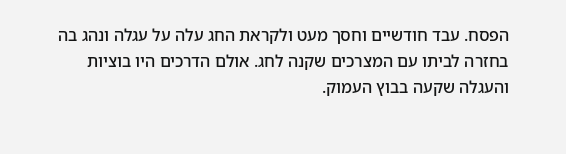הפסח. עבד חודשיים וחסך מעט ולקראת החג עלה על עגלה ונהג בה בחזרה לביתו עם המצרכים שקנה לחג. אולם הדרכים היו בוציות והעגלה שקעה בבוץ העמוק.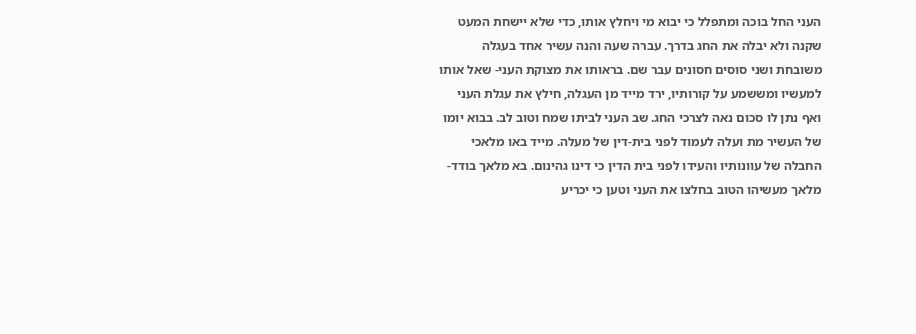העני החל בוכה ומתפלל כי יבוא מי ויחלץ אותו, כדי שלא יישחת המעט שקנה ולא יבלה את החג בדרך. עברה שעה והנה עשיר אחד בעגלה משובחת ושני סוסים חסונים עבר שם. בראותו את מצוקת העני- שאל אותו למעשיו ומששמע על קורותיו, ירד מייד מן העגלה, חילץ את עגלת העני ואף נתן לו סכום נאה לצרכי החג. שב העני לביתו שמח וטוב לב. בבוא יומו של העשיר מת ועלה לעמוד לפני בית-דין של מעלה. מייד באו מלאכי החבלה של עוונותיו והעידו לפני בית הדין כי דינו גהינום. בא מלאך בודד- מלאך מעשיהו הטוב בחלצו את העני וטען כי יכריע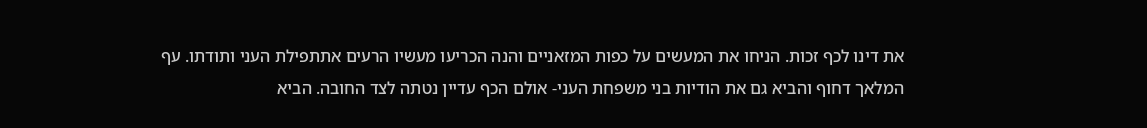את דינו לכף זכות. הניחו את המעשים על כפות המזאניים והנה הכריעו מעשיו הרעים אתתפילת העני ותודתו. עף המלאך דחוף והביא גם את הודיות בני משפחת העני- אולם הכף עדיין נטתה לצד החובה. הביא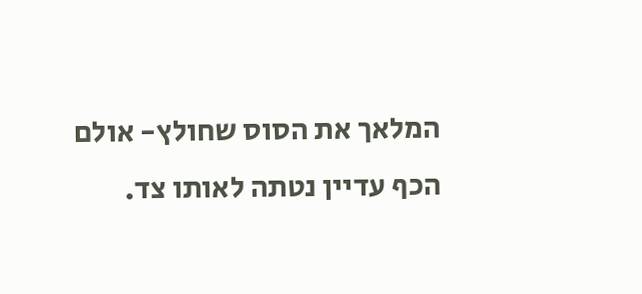המלאך את הסוס שחולץ- אולם הכף עדיין נטתה לאותו צד.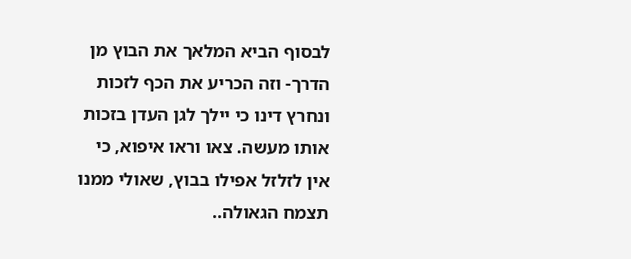לבסוף הביא המלאך את הבוץ מן הדרך- וזה הכריע את הכף לזכות ונחרץ דינו כי יילך לגן העדן בזכות אותו מעשה. צאו וראו איפוא, כי אין לזלזל אפילו בבוץ, שאולי ממנו תצמח הגאולה..